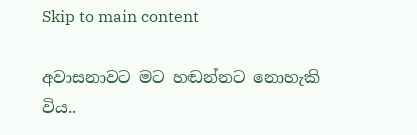Skip to main content

අවාසනාවට මට හඬන්නට නොහැකි විය..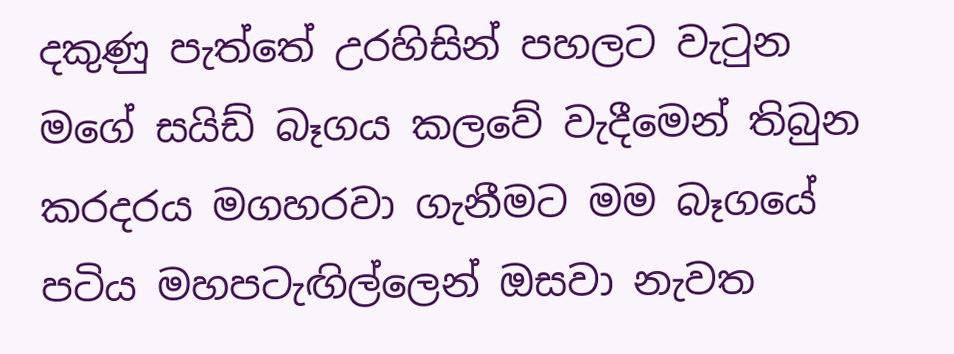දකුණු පැත්තේ උරහිසින් පහලට වැටුන මගේ සයිඩ් බෑගය කලවේ වැදීමෙන් තිබුන කරදරය මගහරවා ගැනීමට මම බෑගයේ පටිය මහපටැඟිල්ලෙන් ඔසවා නැවත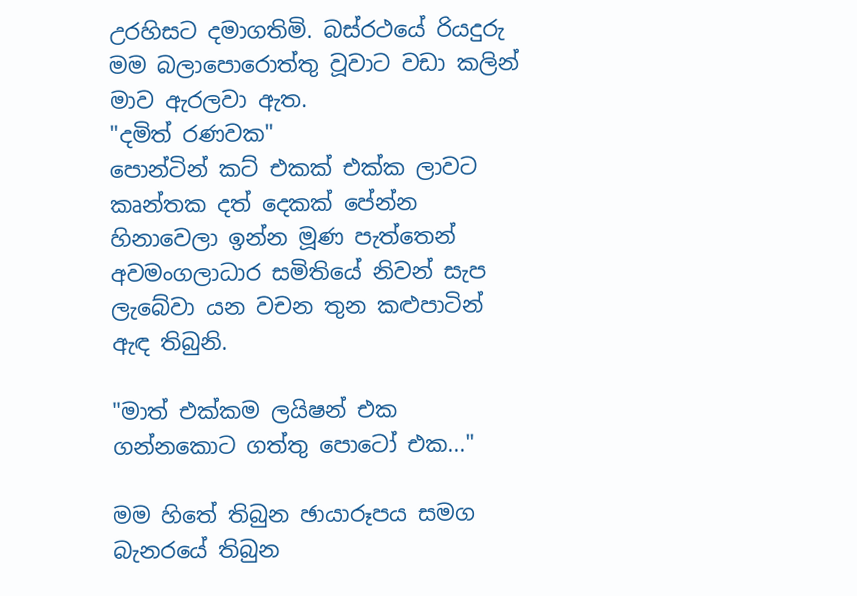උරහිසට දමාගතිමි. බස්ර‍ථයේ රියදුරු මම බලාපොරොත්තු වූවාට වඩා කලින් මාව ඇරලවා ඇත.
"දමිත් ර‍ණවක"
පොන්ටින් කට් එකක් එක්ක ලාවට කෘන්තක දත් දෙකක් පේන්න හිනාවෙලා ඉන්න මූ‍ණ පැත්තෙන් අවමංගලා‍ධාර සමිතියේ නිවන් සැ‍ප ලැබේවා යන වචන තුන කළුපාටින් ඇඳ තිබුනි.

"මාත් එක්කම ලයිෂන් එක ගන්නකොට ගත්තු පොටෝ එක..."

මම හිතේ තිබුන ‍ඡායාරූපය සමග බැනරයේ තිබුන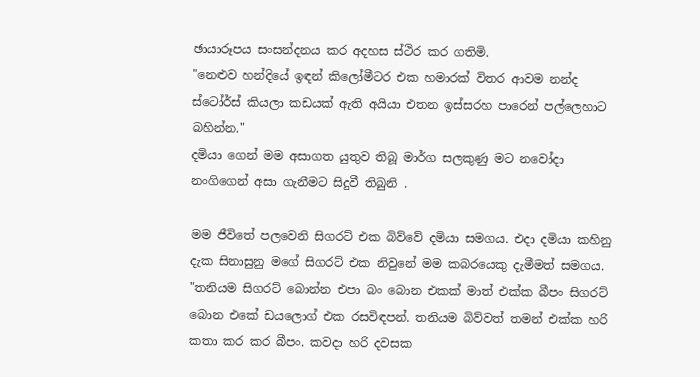ඡායාරූපය සංසන්දනය කර අදහස ස්‍ථිර කර ගතිමි.
"නෙළුව හන්දියේ ඉඳන් කිලෝමීටර එක හමාරක් විතර ආවම නන්ද ස්ටෝර්ස් කියලා කඩයක් ඇති අයියා එතන ඉස්සරහ පාරෙන් පල්ලෙහාට බහින්න."
දමියා ගෙන් මම අසාගත යුතුව තිබූ මාර්ග සලකුණු මට නවෝදා නංගිගෙන් අසා ගැනීමට සිදුවී තිබුනි .

මම ජීවිතේ පලවෙනි සිගරට් එක බිව්වේ දමියා සමගය. එදා දමියා කහිනු දැක සිනාසුනු මගේ සිගරට් එක නිවුනේ මම කබරයෙකු දැමීමත් සමගය.
"තනියම සිගරට් බොන්න එපා බං බොන එකක් මාත් එක්ක බීපං සිගරට් බොන එකේ ඩයලොග් එක රසවිඳපන්. තනියම බිව්වත් තමන් එක්ක හරි කතා කර කර බීපං‍. කවදා හරි දවසක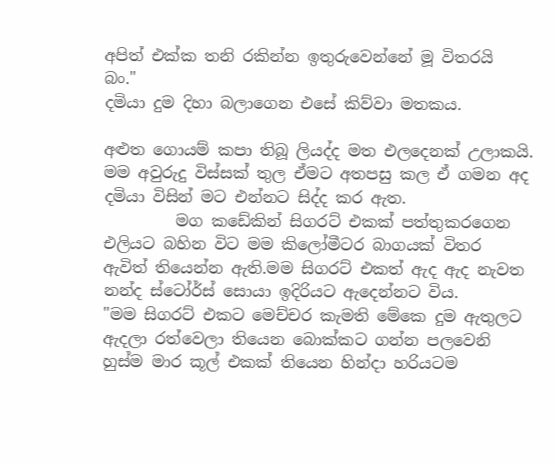අපිත් එක්ක තනි රකින්න ඉතුරුවෙන්නේ මූ විතරයි බං."
දමියා දුම දිහා බලාගෙන එසේ කිව්වා මතකය.

අළුත ගොයම් කපා තිබූ ලියද්ද මත එලදෙනක් උලාකයි. මම අවුරුදු විස්සක් තුල ඒමට අතපසු කල ඒ ගමන අද දමියා විසින් මට එන්නට සිද්ද කර ඇත.
         මග කඩේකින් සිගරට් එකක් පත්තුකරගෙන එලියට බහින විට මම කිලෝමීටර බාගයක් විතර ඇවිත් තියෙන්න ඇති.මම සිගරට් එකත් ඇද ඇද නැවත නන්ද ස්ටෝර්ස් සොයා ඉදිරියට ඇදෙන්නට විය.
"මම සිගරට් එකට මෙච්චර කැමති මේකෙ දුම ඇතුලට ඇදලා රත්වෙලා තියෙන බොක්කට ගන්න පලවෙනි හුස්ම මාර කූල් එකක් තියෙන හින්දා හරියටම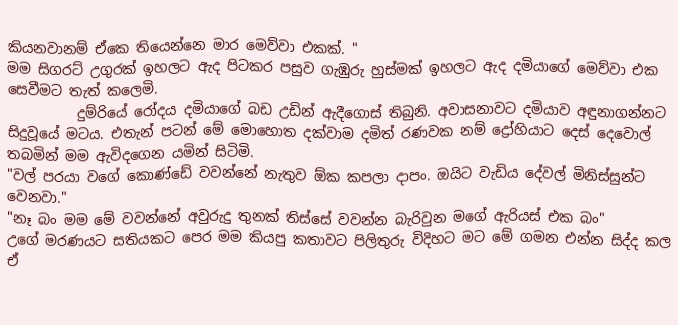කියනවානම් ඒකෙ තියෙන්නෙ මාර මෙව්වා එකක්. "
මම සිගරට් උගුරක් ඉහලට ඇද පිටකර පසුව ගැඹුරු හුස්මක් ඉහලට ඇද දමියාගේ මෙව්වා එක සෙවීමට තැත් කලෙමි.
          දුම්රියේ රෝදය දමියාගේ බඩ උඩින් ඇදීගොස් තිබුනි. අවාසනාවට දමියාව අඳුනාගන්නට සිදුවූයේ මටය. එතැන් පටන් මේ මොහොත දක්වාම දමිත් රණවක නම් ද්‍රෝහියාට දෙස් දෙවොල් තබමින් මම ඇවිදගෙන යමින් සිටිමි.
"වල් පරයා වගේ කො‍ණ්ඩේ වවන්නේ නැතුව ඕක කපලා දාපං. ඔයිට වැඩිය දේවල් මිනිස්සුන්ට වෙනවා."
"නෑ බං මම මේ වවන්නේ අවුරුදු තුනක් තිස්සේ වවන්න බැරිවුන මගේ ඇරියස් එක බං"
උගේ මරණයට සතියකට පෙර මම කියපු කතාවට පිලිතුරු විදිහට මට මේ ගමන එන්න සිද්ද කල ඒ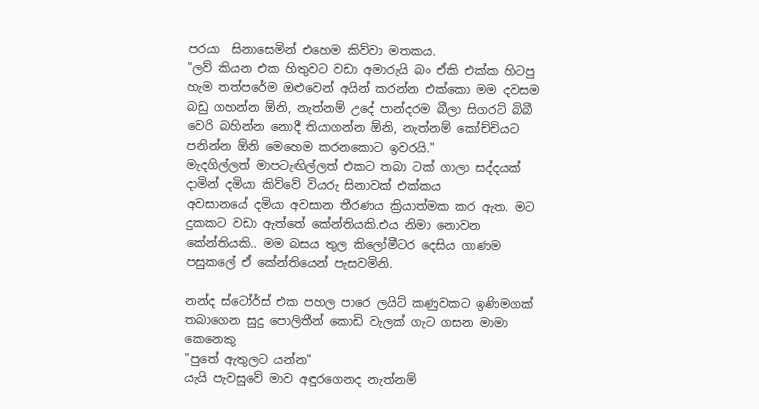පරයා  සිනාසෙමින් එහෙම කිව්වා මතකය.
"ලව් කියන එක හිතුවට වඩා අමාරුයි බං ඒකි එක්ක හිටපු හැම තත්පරේම ඔළුවෙන් අයින් කරන්න එක්කො මම දවසම බඩු ගහන්න ඕනි, නැත්නම් උදේ පාන්දරම බීලා සිගරට් බිබී වෙරි බහින්න නොදී තියාගන්න ඕනි, නැත්නම් කෝච්චියට පනින්න ඕනි‍ මෙහෙම කරනකොට ඉවරයි."
මැදගිල්ලත් මාපටැඟිල්ලත් එකට තබා ටක් ගාලා සද්දයක් දාමින් දමියා කිව්වේ වියරු සිනාවක් එක්කය
අවසානයේ දමියා අවසාන තීරණය ක්‍රියාත්මක කර ඇත. මට දුකකට වඩා ඇත්තේ කේන්තියකි.එය‍ නිමා නොවන කේන්තියකි.. මම බසය තුල කිලෝමීටර දෙසිය ගාණම පසුකලේ ඒ කේන්තියෙන් පැසවමිනි.

නන්ද ස්ටෝර්ස් එක පහල පාරෙ ලයිට් කණුවකට ඉණිමගක් තබාගෙන සුදු පොලිතීන් කොඩි වැලක් ගැට ගසන මාමා කෙනෙකු
"පුතේ ඇතුලට යන්න"
යැයි පැවසුවේ මාව අඳුරගෙනද නැත්නම්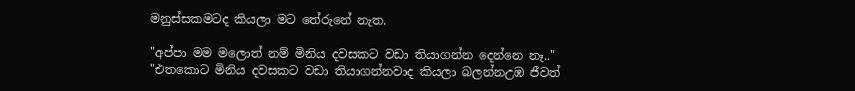මනුස්සකමටද කියලා මට තේරුනේ නැත.

"අප්පා මම මලොත් නම් මිනිය දවසකට වඩා තියාගන්න දෙන්නෙ නෑ.."
"එතකොට මිනිය දවසකට වඩා තියාගන්නවාද කියලා බලන්නඋඹ ජීවත්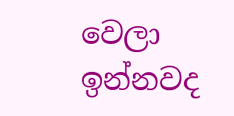වෙලා ඉන්නවද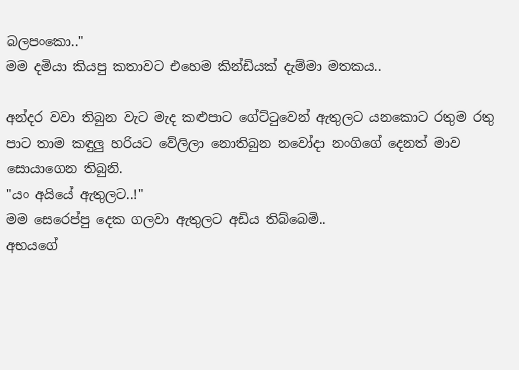බලපංකො.."
මම දමියා කියපු කතාවට එහෙම කින්ඩියක් දැම්මා මතකය..

අන්දර වවා තිබුන වැට මැද කළුපාට ගේට්ටුවෙන් ඇතුලට යනකොට රතුම රතු පාට තාම කඳුලු හරියට වේලිලා නොතිබුන නවෝදා නංගිගේ දෙනත් මාව සොයාගෙන තිබුනි.
"යං අයියේ ඇතුලට..!"
මම සෙරෙප්පු දෙක ගලවා ඇතුලට අඩිය තිබ්බෙමි..
අභයගේ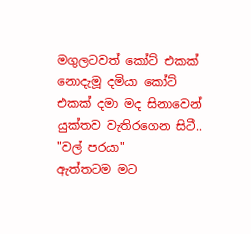මගුලටවත් කෝට් එකක් නොදැමූ දමියා කෝට් එකක් දමා මද සිනාවෙන් යුක්තව වැතිරගෙන සිටී..
"වල් පරයා"
ඇත්තටම මට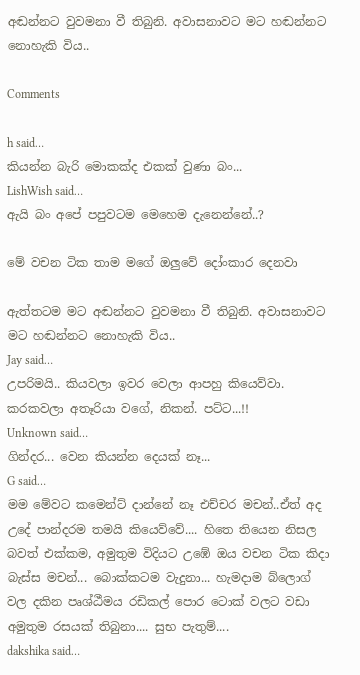අඬන්නට වුවමනා වී තිබුනි. අවාසනාවට මට හඬන්නට නොහැකි විය..

Comments

h said…
කියන්න බැරි මොකක්ද එකක් වුණා බං...
LishWish said…
ඇයි බං අපේ පපුවටම මෙහෙම දැනෙන්නේ..?

මේ වචන ටික තාම මගේ ඔලුවේ දෝංකාර දෙනවා

ඇත්තටම මට අඬන්නට වුවමනා වී තිබුනි. අවාසනාවට මට හඬන්නට නොහැකි විය..
Jay said…
උපරිමයි.. කියවලා ඉවර වෙලා ආපහු කියෙව්වා. කරකවලා අතෑරියා වගේ, නිකන්. පට්ට...!!
Unknown said…
ගින්දර... වෙන කියන්න දෙයක් නෑ...
G said…
මම මේවට කමෙන්ට් දාන්නේ නෑ එච්චර මචන්..ඒත් අද උදේ පාන්දරම තමයි කියෙව්වේ.... හිතෙ තියෙන නිසල බවත් එක්කම, අමුතුම විදියට උඹේ ඔය වචන ටික කිදා බැස්ස මචන්... බොක්කටම වැදුනා... හැමදාම බ්ලොග් වල දකින පෘශ්ඨීමය රඩිකල් පොර ටොක් වලට වඩා අමුතුම රසයක් තිබුනා.... සුභ පැතුම්....
dakshika said…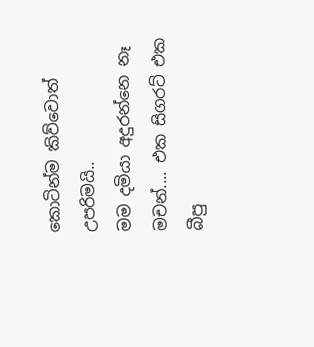කොටින්ම කිව්වොත් උපරිමයි..
මම දමියා අදුරන්නෙ නෑ මචන්.... එක සිගරට් එක බීපු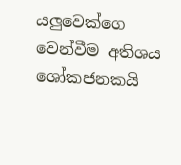යලුවෙක්ගෙ වෙන්වීම අතිශය ශෝකජනකයි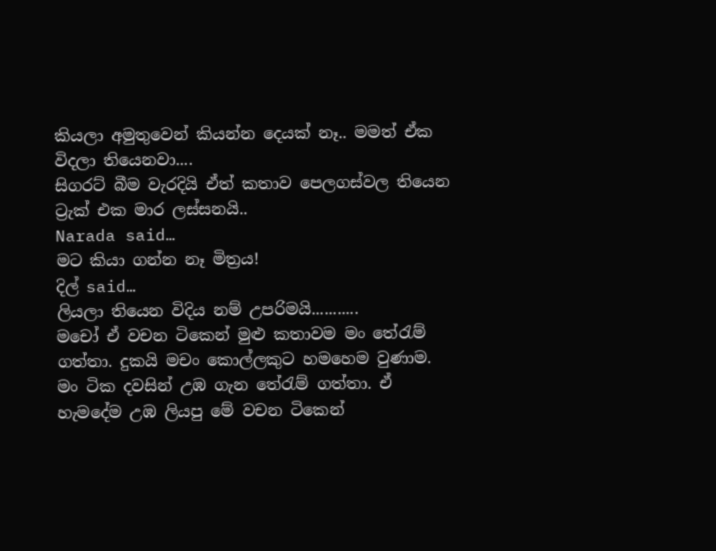කියලා අමුතුවෙන් කියන්න දෙයක් නෑ.. මමත් ඒක විදලා තියෙනවා....
සිගරට් බීම වැරදියි ඒත් කතාව පෙලගස්වල තියෙන ට්‍රැක් එක මාර ලස්සනයි..
Narada said…
මට කියා ගන්න නෑ මිත්‍රය!
දිල් said…
ලියලා තියෙන විදිය නම් උපරිමයි...........
මචෝ ඒ වචන ටිකෙන් මුළු කතාවම මං තේරැම් ගත්තා. දුකයි මචං කොල්ලකුට හමහෙම වුණාම. මං ටික දවසින් උඹ ගැන තේරැම් ගත්තා. ඒ හැමදේම උඹ ලියපු මේ වචන ටිකෙන්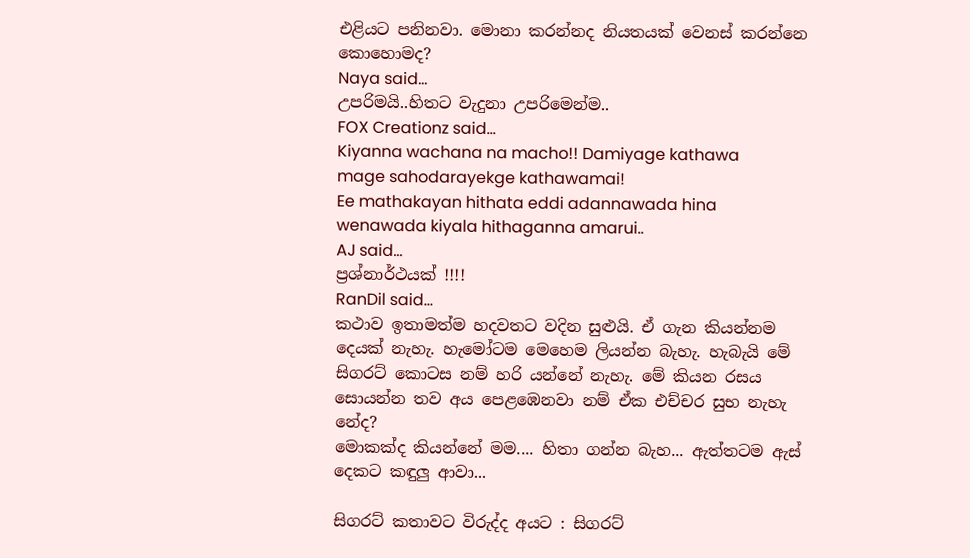එළියට පනිනවා. මොනා කරන්නද නියතයක් වෙනස් කරන්නෙ කොහොමද?
Naya said…
උපරිමයි..හිතට වැදුනා උපරිමෙන්ම..
FOX Creationz said…
Kiyanna wachana na macho!! Damiyage kathawa mage sahodarayekge kathawamai!
Ee mathakayan hithata eddi adannawada hina wenawada kiyala hithaganna amarui..
AJ said…
ප්‍රශ්නාර්ථයක් !!!!
RanDil said…
කථාව ඉතාමත්ම හදවතට වදින සුළුයි. ඒ ගැන කියන්නම දෙයක් නැහැ. හැමෝටම මෙහෙම ලියන්න බැහැ. හැබැයි මේ සිගරට් කොටස නම් හරි යන්නේ නැහැ. මේ කියන රසය සොයන්න තව අය පෙළඹෙනවා නම් ඒක එච්චර සුභ නැහැ නේද?
මොකක්ද කියන්නේ මම.... හිතා ගන්න බැහ... ඇත්තටම ඇස් දෙකට කඳුලු ආවා...

සිගරට් කතාවට විරුද්ද අයට : සිගරට්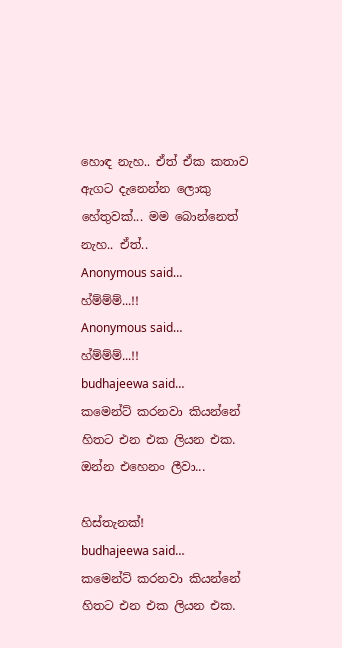හොඳ නැහ.. ඒත් ඒක කතාව ඇගට දැනෙන්න ලොකු හේතුවක්... මම බොන්නෙත් නැහ.. ඒත්..
Anonymous said…
හ්ම්ම්ම්...!!
Anonymous said…
හ්ම්ම්ම්...!!
budhajeewa said…
කමෙන්ට් කරනවා කියන්නේ හිතට එන එක ලියන එක. ඔන්න එහෙනං ලීවා...

හිස්තැනක්!
budhajeewa said…
කමෙන්ට් කරනවා කියන්නේ හිතට එන එක ලියන එක.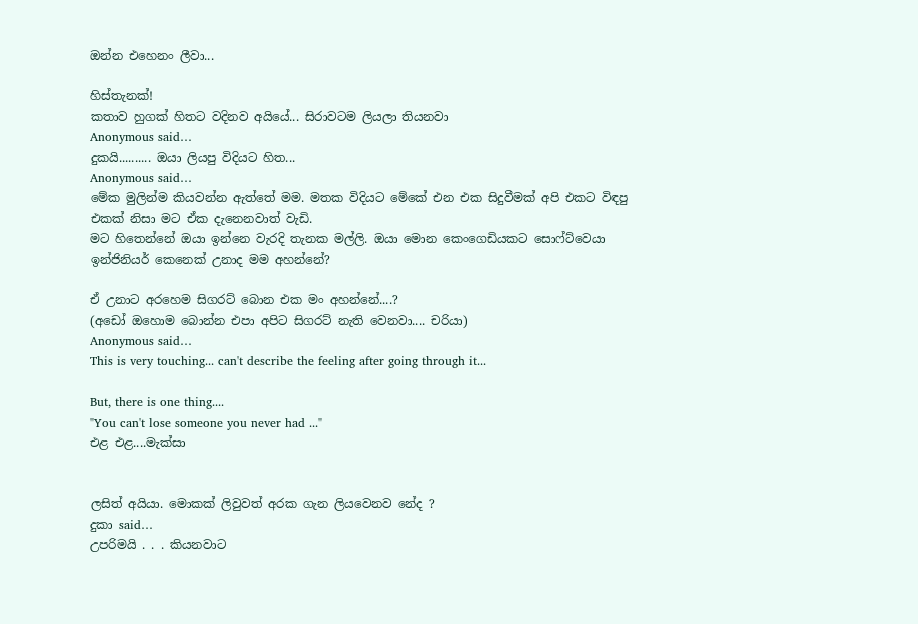ඔන්න එහෙනං ලීවා...

හිස්තැනක්!
කතාව හුගක් හිතට වදිනව අයියේ... සිරාවටම ලියලා තියනවා
Anonymous said…
දුකයි.......... ඔයා ලියපු විදියට හිත...
Anonymous said…
මේක මුලින්ම කියවන්න ඇත්තේ මම. මතක විදියට මේකේ එන එක සිදුවීමක් අපි එකට විඳපු එකක් නිසා මට ඒක දැනෙනවාත් වැඩි.
මට හිතෙන්නේ ඔයා ඉන්නෙ වැරදි තැනක මල්ලි. ඔයා මොන කෙංගෙඩියකට සොෆ්ට්වෙයා ඉන්ජිනියර් කෙනෙක් උනාද මම අහන්නේ?

ඒ උනාට අරහෙම සිගරට් බොන එක මං අහන්නේ....?
(අඩෝ ඔහොම බොන්න එපා අපිට සිගරට් නැති වෙනවා.... චරියා)
Anonymous said…
This is very touching... can't describe the feeling after going through it...

But, there is one thing....
"You can't lose someone you never had ..."
එළ එළ....මැක්සා


ලසිත් අයියා. මොකක් ලිවුවත් අරක ගැන ලි‍යවෙනව නේද ?
දුකා said…
උපරිමයි . . . කියනවාට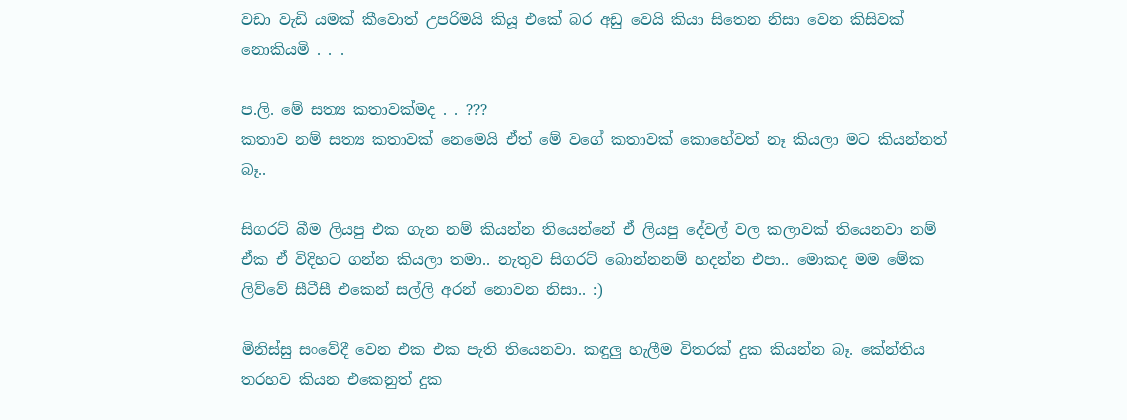වඩා වැඩි යමක් කීවොත් උපරිමයි කියූ එකේ බර අඩු වෙයි කියා සිතෙන නිසා වෙන කිසිවක් නොකියමි . . .

ප.ලි. මේ සත්‍ය කතාවක්මද . . ???
කතාව නම් සත්‍ය කතාවක් නෙමෙයි ඒත් මේ වගේ කතාවක් කො‍හේවත් නෑ කියලා මට කියන්නත් බෑ..

සිගරට් බීම ලියපු එක ගැන නම් කියන්‍න තියෙන්නේ ඒ ලියපු දේවල් වල කලාවක් තියෙනවා නම් ඒක ඒ විදිහට ගන්න කියලා තමා.. නැතුව සිගරට් බොන්නනම් හදන්න එපා.. මොකද මම මේක ලිව්වේ සීටීසී එකෙන් සල්ලි අරන් නොවන නිසා.. :)

මිනිස්සු සංවේදී වෙන එක එක පැති තියෙනවා. කඳුලු හැලීම විතරක් දුක කියන්න බෑ. කේන්තිය තරහව කියන එකෙනුත් දුක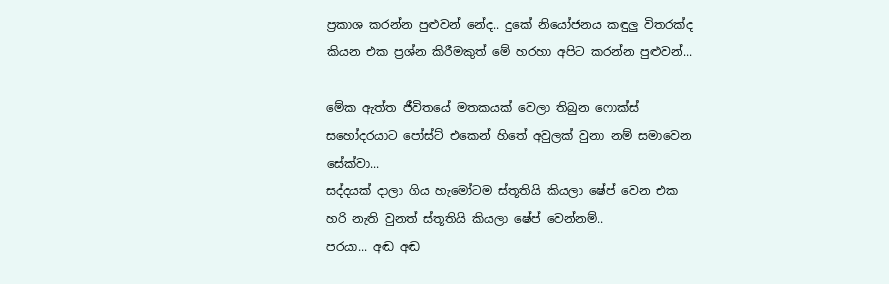ප්‍රකාශ කරන්න පුළුවන් නේද.. දුකේ නියෝජනය කඳුලු විතරක්ද කියන එක ප්‍රශ්න කිරීමකුත් මේ හරහා අපිට කරන්න පුළුවන්...

මේක ඇත්ත ජීවිතයේ මතකයක් වෙලා තිබුන ෆොක්ස් සහෝදරයාට පෝස්ට් ‍එකෙන් හිතේ අවුලක් වුනා නම් සමාවෙන සේක්වා...
සද්දයක් දාලා ගිය හැමෝටම ස්තූතියි කියලා ෂේප් වෙන එක හරි නැති වුනත් ස්තූතියි කියලා ෂේප් වෙන්නම්..
පරයා... අඬ අඬ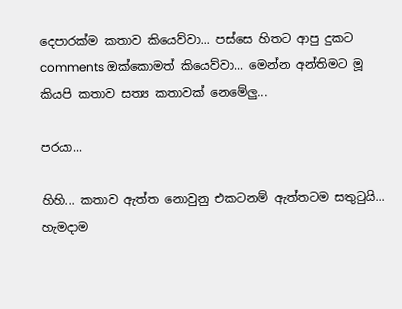දෙපාරක්ම කතාව කියෙව්වා... පස්සෙ හිතට ආපු දුකට comments ඔක්කොමත් කියෙව්වා... මෙන්න අන්තිමට මූ කියපි කතාව සත්‍ය කතාවක් නෙමේලු...

පරයා...

හිහි... කතාව ඇත්ත නොවුනු එකටනම් ඇත්තටම සතු‍ටුයි...
හැමදාම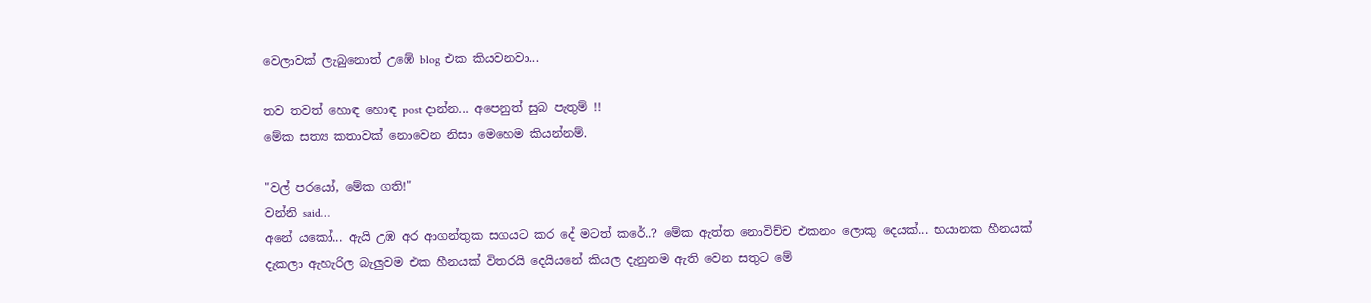වෙලාවක් ලැබුනොත් උඹේ blog එක කියවනවා...

තව තවත් හොඳ හොඳ post දාන්න... අපෙනුත් සුබ පැතුම් !!
මේක සත්‍ය කතාවක් නොවෙන නිසා මෙහෙම කියන්නම්.

"වල් පරයෝ, මේක ගති!"
වන්නි said…
අනේ යකෝ... ඇයි උඹ අර ආගන්තුක සගයට කර දේ මටත් කරේ..? මේක ඇත්ත නොවිච්ච එකනං ලොකු දෙයක්... භයානක හීනයක් දැකලා ඇහැරිල බැලුවම එක හීනයක් විතරයි දෙයියනේ කියල දැනුනම ඇති වෙන සතුට මේ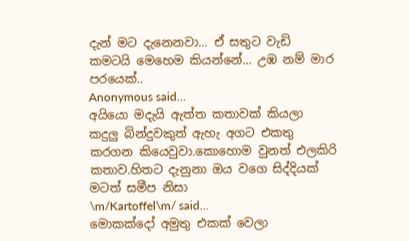දැන් මට දැනෙනවා... ඒ සතුට වැඩි කමටයි මෙහෙම කියන්නේ... උඹ නම් මාර පරයෙක්..
Anonymous said…
අයියො මදැයි ඇත්ත කතාවක් කියලා කදුලු බින්දුවකුත් ඇහැ අගට එකතු කරගන කියෙවුවා.කොහොම වුනත් එලකිරි කතාව.හිතට දැනුනා ඔය වගෙ සිද්දියක් මටත් සමීප නිසා
\m/Kartoffel\m/ said…
මොකක්දෝ අමුතු එකක් වෙලා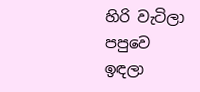හිරි වැටිලා පපුවෙ ඉඳලා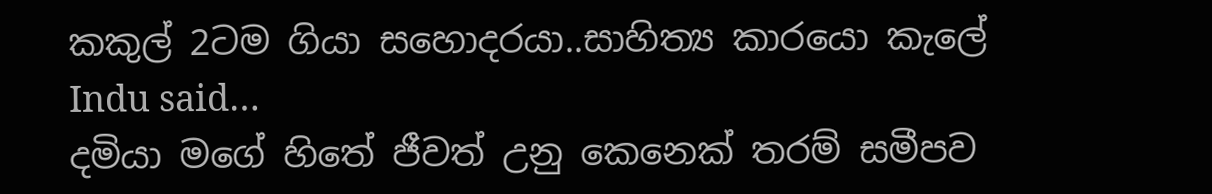කකුල් 2ටම ගියා සහොදරයා..සාහිත්‍ය කාරයො කැලේ
Indu said…
දමියා මගේ හිතේ ජීවත් උනු කෙනෙක් තරම් සමීපව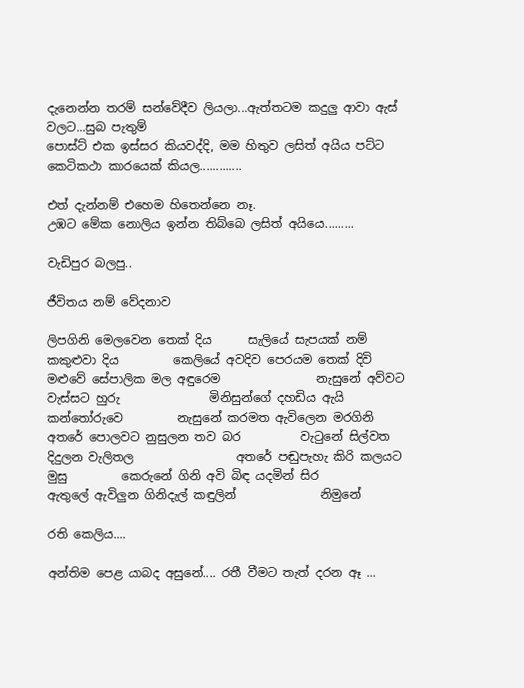දැනෙන්න තරම් සන්වේදීව ලියලා...ඇත්තටම කදුලු ආවා ඇස් වලට...සුබ පැතුම්
පොස්ට් එක ඉස්සර කියවද්දි, මම හිතුව ලසිත් අයිය පට්ට කෙටිකථා කාරයෙක් කියල.............

එත් දැන්නම් එහෙම හිතෙන්නෙ නෑ.
උඹට මේක නොලිය ඉන්න තිබ්බෙ ලසිත් අයියෙ.........

වැඩිපුර බලපු..

ජීවිතය නම් වේදනාව

ලිපගිනි මෙලවෙන තෙක් දිය      සැලියේ සැපයක් නම් කකුළුවා දිය         කෙලියේ අවදිව පෙරයම තෙක් දිවි             මළුවේ සේපාලික මල අඳුරෙම                නැසුනේ අව්වට වැස්සට හුරු               මිනිසුන්ගේ දහඩිය ඇයි කන්තෝරුවෙ         නැසුනේ කරමත ඇවිලෙන මරගිනි              අතරේ පොලවට නුසුලන තව බර          වැටුනේ සිල්වත දිදුලන වැලිතල                 අතරේ පඬුපැහැ කිරි කලයට මුසු         කෙරුනේ ගිනි අවි බිඳ යදමින් සිර                 ඇතුලේ ඇවිලුන ගිනිදැල් කඳුලින්              නිමුනේ

රති කෙලිය....

අන්තිම පෙළ යාබද අසුනේ.... රතී වීමට තැත් දරන ඈ ...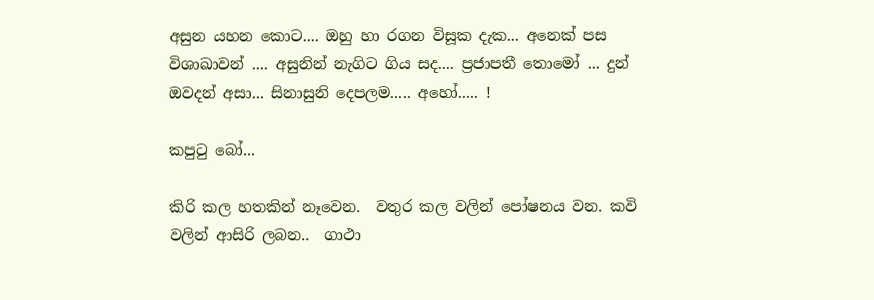අසුන යහන කොට.... ඔහු හා රගන විසූක දැක... අනෙක් පස විශාඛාවන් .... අසුනින් නැගිට ගිය සද.... ප්‍රජාපතී තොමෝ ... දුන් ඔවදන් අසා... සිනාසුනි දෙපලම..... අහෝ..... !

කපුටු බෝ...

කිරි කල හතකින් නෑවෙන.  වතුර කල වලින් පෝෂනය වන. කවි වලින් ආසිරි ලබන..  ගාථා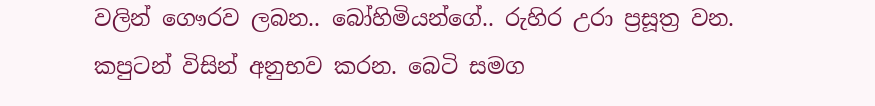වලින් ගෞරව ලබන.. බෝහිමියන්ගේ.. රුහිර උරා ප්‍රසූත්‍ර වන. කපුටන් විසින් අනුභව කරන. බෙටි සමග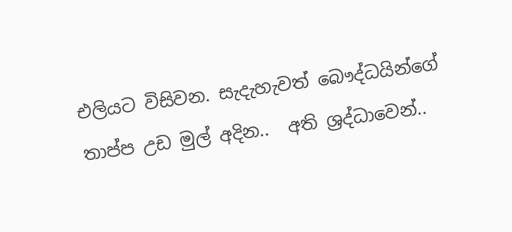එලියට විසිවන. සැදැහැවත් බෞද්ධයින්ගේ  තාප්ප උඩ මුල් අදින..  අති ශ්‍රද්ධාවෙන්..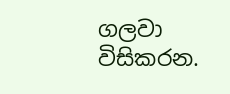ගලවා විසිකරන.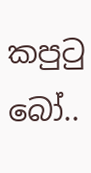කපුටු බෝ..